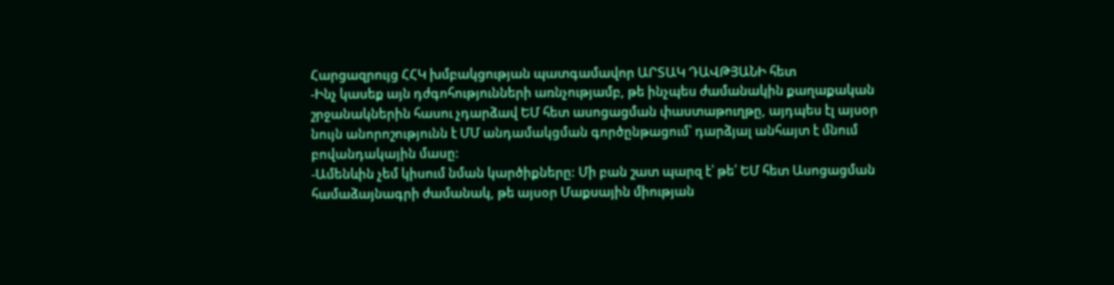Հարցազրույց ՀՀԿ խմբակցության պատգամավոր ԱՐՏԱԿ ԴԱՎԹՅԱՆԻ հետ
-Ինչ կասեք այն դժգոհությունների առնչությամբ, թե ինչպես ժամանակին քաղաքական շրջանակներին հասու չդարձավ ԵՄ հետ ասոցացման փաստաթուղթը, այդպես էլ այսօր նույն անորոշությունն է ՄՄ անդամակցման գործընթացում՝ դարձյալ անհայտ է մնում բովանդակային մասը:
-Ամենևին չեմ կիսում նման կարծիքները: Մի բան շատ պարզ է՝ թե՛ ԵՄ հետ Ասոցացման համաձայնագրի ժամանակ, թե այսօր Մաքսային միության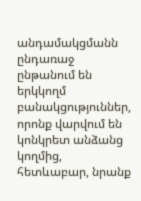անդամակցմանն ընդառաջ ընթանում են երկկողմ բանակցություններ, որոնք վարվում են կոնկրետ անձանց կողմից, հետևաբար, նրանք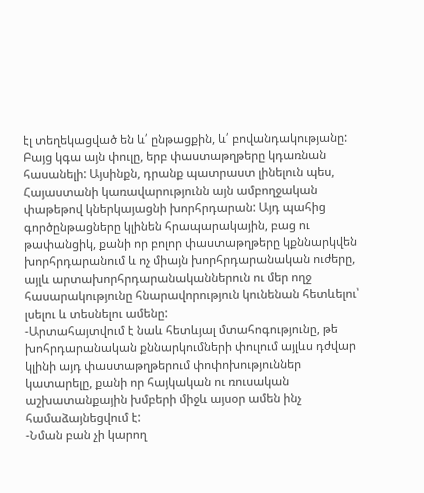էլ տեղեկացված են և՛ ընթացքին, և՛ բովանդակությանը: Բայց կգա այն փուլը, երբ փաստաթղթերը կդառնան հասանելի: Այսինքն, դրանք պատրաստ լինելուն պես, Հայաստանի կառավարությունն այն ամբողջական փաթեթով կներկայացնի խորհրդարան: Այդ պահից գործընթացները կլինեն հրապարակային, բաց ու թափանցիկ, քանի որ բոլոր փաստաթղթերը կքննարկվեն խորհրդարանում և ոչ միայն խորհրդարանական ուժերը, այլև արտախորհրդարանականներուն ու մեր ողջ հասարակությունը հնարավորություն կունենան հետևելու՝ լսելու և տեսնելու ամենը:
-Արտահայտվում է նաև հետևյալ մտահոգությունը, թե խոհրդարանական քննարկումների փուլում այլևս դժվար կլինի այդ փաստաթղթերում փոփոխություններ կատարելը, քանի որ հայկական ու ռուսական աշխատանքային խմբերի միջև այսօր ամեն ինչ համաձայնեցվում է:
-Նման բան չի կարող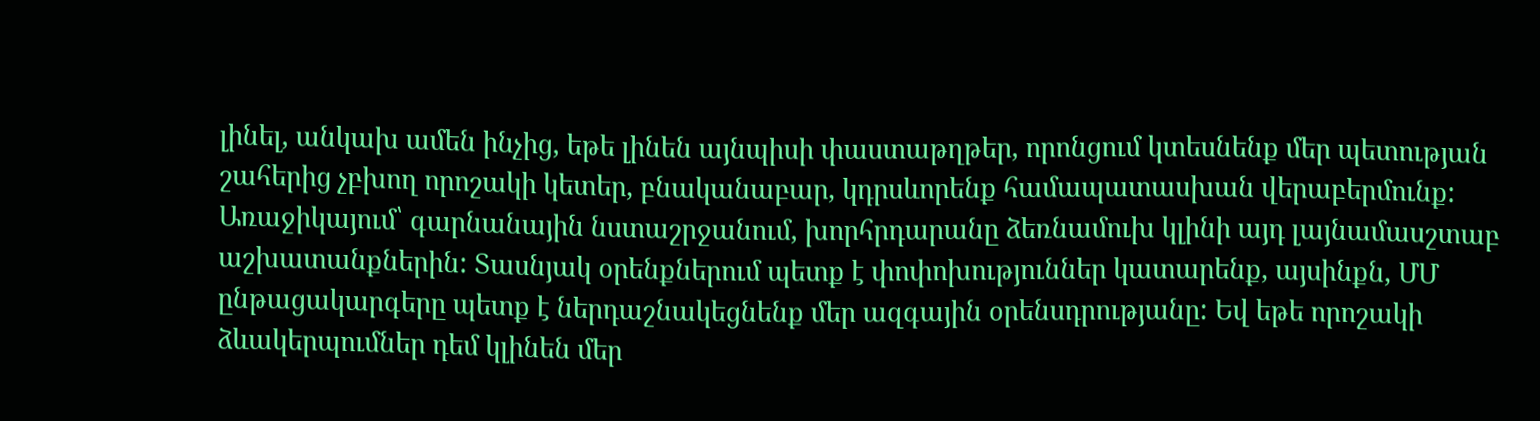լինել, անկախ ամեն ինչից, եթե լինեն այնպիսի փաստաթղթեր, որոնցում կտեսնենք մեր պետության շահերից չբխող որոշակի կետեր, բնականաբար, կդրսևորենք համապատասխան վերաբերմունք: Առաջիկայում՝ գարնանային նստաշրջանում, խորհրդարանը ձեռնամուխ կլինի այդ լայնամասշտաբ աշխատանքներին: Տասնյակ օրենքներում պետք է փոփոխություններ կատարենք, այսինքն, ՄՄ ընթացակարգերը պետք է ներդաշնակեցնենք մեր ազգային օրենսդրությանը: Եվ եթե որոշակի ձևակերպումներ դեմ կլինեն մեր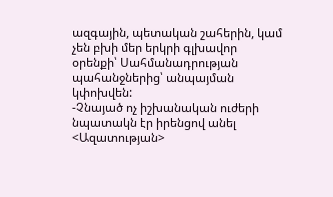ազգային, պետական շահերին, կամ չեն բխի մեր երկրի գլխավոր օրենքի՝ Սահմանադրության պահանջներից՝ անպայման կփոխվեն:
-Չնայած ոչ իշխանական ուժերի նպատակն էր իրենցով անել <Ազատության>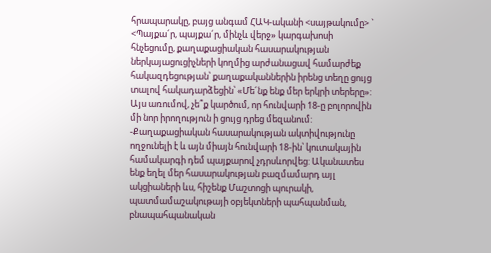հրապարակը, բայց անգամ ՀԱԿ-ականի <սայթակումը> ` <Պայքա´ր, պայքա´ր, մինչև վերջ» կարգախոսի հնչեցումը, քաղաքացիական հասարակության ներկայացուցիչների կողմից արժանացավ համարժեք հակազդեցության՝ քաղաքականներին իրենց տեղը ցույց տալով հակադարձեցին՝ «Մե´նք ենք մեր երկրի տերերը»: Այս առումով, չե՞ք կարծում, որ հունվարի 18-ը բոլորովին մի նոր իրողություն ի ցույց դրեց մեզանում:
-Քաղաքացիական հասարակության ակտիվությունը ողջունելի է և այն միայն հունվարի 18-ին՝ կուտակային համակարգի դեմ պայքարով չդրսևորվեց: Ականատես ենք եղել մեր հասարակության բազմամարդ այլ ակցիաների ևս, հիշենք Մաշտոցի պուրակի, պատմամաշակութայի օբյեկտների պահպանման, բնապահպանական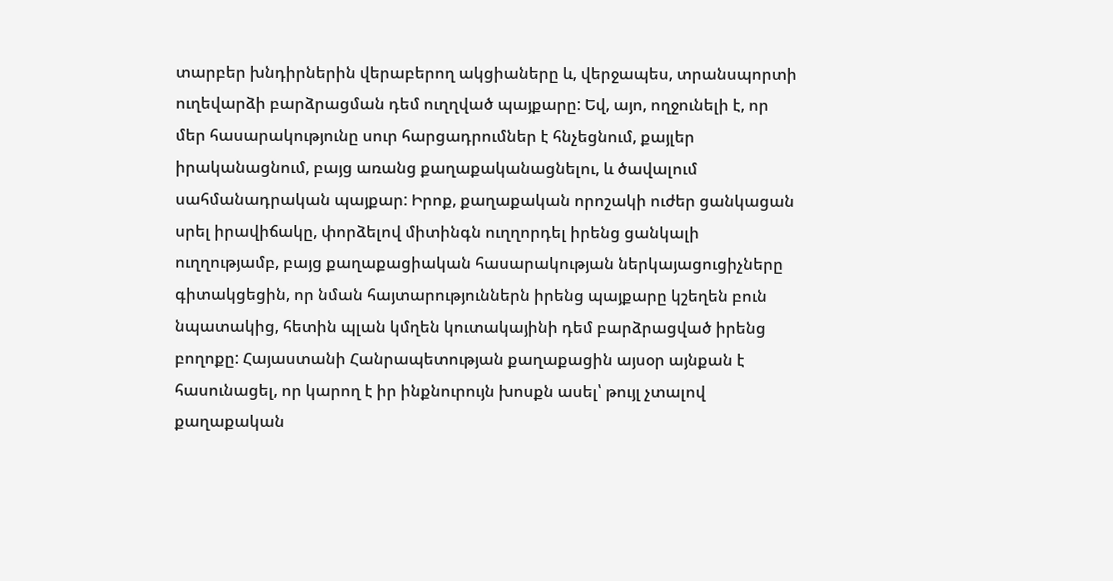տարբեր խնդիրներին վերաբերող ակցիաները և, վերջապես, տրանսպորտի ուղեվարձի բարձրացման դեմ ուղղված պայքարը: Եվ, այո, ողջունելի է, որ մեր հասարակությունը սուր հարցադրումներ է հնչեցնում, քայլեր իրականացնում, բայց առանց քաղաքականացնելու, և ծավալում սահմանադրական պայքար: Իրոք, քաղաքական որոշակի ուժեր ցանկացան սրել իրավիճակը, փորձելով միտինգն ուղղորդել իրենց ցանկալի ուղղությամբ, բայց քաղաքացիական հասարակության ներկայացուցիչները գիտակցեցին, որ նման հայտարություններն իրենց պայքարը կշեղեն բուն նպատակից, հետին պլան կմղեն կուտակայինի դեմ բարձրացված իրենց բողոքը: Հայաստանի Հանրապետության քաղաքացին այսօր այնքան է հասունացել, որ կարող է իր ինքնուրույն խոսքն ասել՝ թույլ չտալով քաղաքական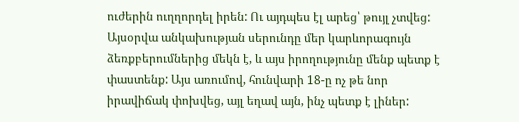ուժերին ուղղորդել իրեն: Ու այդպես էլ արեց՝ թույլ չտվեց: Այսօրվա անկախության սերունդը մեր կարևորագույն ձեռքբերումներից մեկն է, և այս իրողությունը մենք պետք է փաստենք: Այս առումով, հունվարի 18-ը ոչ թե նոր իրավիճակ փոխվեց, այլ եղավ այն, ինչ պետք է լիներ: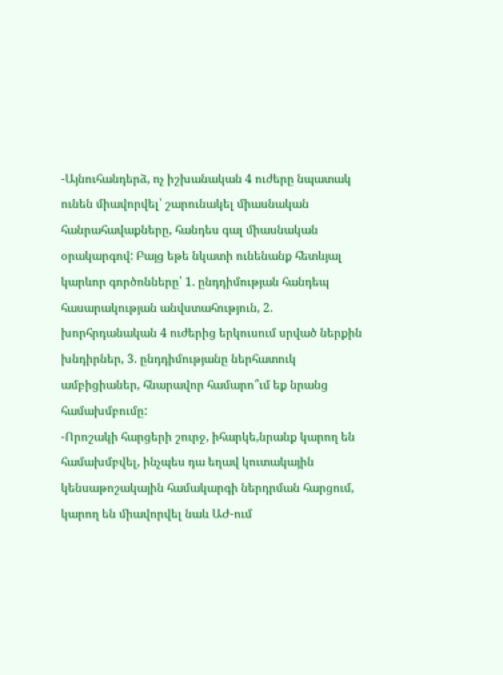-Այնուհանդերձ, ոչ իշխանական 4 ուժերը նպատակ ունեն միավորվել՝ շարունակել միասնական հանրահավաքները, հանդես գալ միասնական օրակարգով: Բայց եթե նկատի ունենանք հետևյալ կարևոր գործոնները՝ 1. ընդդիմության հանդեպ հասարակության անվստահություն, 2. խորհրդանական 4 ուժերից երկուսում սրված ներքին խնդիրներ, 3. ընդդիմությանը ներհատուկ ամբիցիաներ, հնարավոր համարո՞ւմ եք նրանց համախմբումը:
-Որոշակի հարցերի շուրջ, իհարկե,նրանք կարող են համախմբվել, ինչպես դա եղավ կուտակային կենսաթոշակային համակարգի ներդրման հարցում, կարող են միավորվել նաև ԱԺ-ում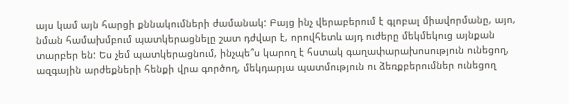այս կամ այն հարցի քննակումների ժամանակ: Բայց ինչ վերաբերում է գլոբալ միավորմանը, այո, նման համախմբում պատկերացնելը շատ դժվար է, որովհետև այդ ուժերը մեկմեկուց այնքան տարբեր են: Ես չեմ պատկերացնում, ինչպե՞ս կարող է հստակ գաղափարախոսություն ունեցող, ազգային արժեքների հենքի վրա գործող, մեկդարյա պատմություն ու ձեռքբերումներ ունեցող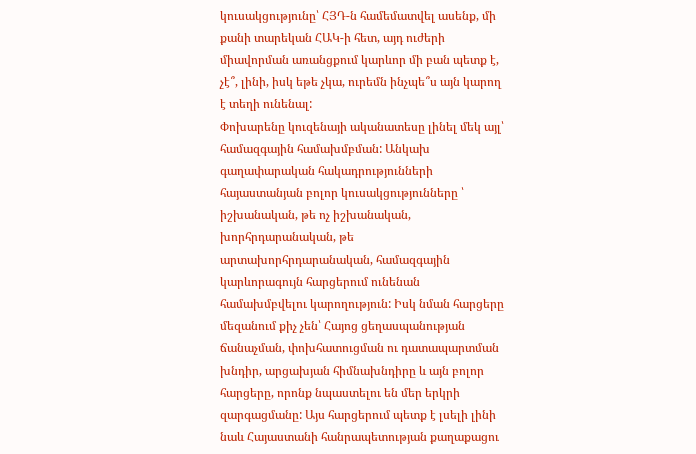կուսակցությունը՝ ՀՅԴ-ն համեմատվել ասենք, մի քանի տարեկան ՀԱԿ-ի հետ, այդ ուժերի միավորման առանցքում կարևոր մի բան պետք է, չէ՞, լինի, իսկ եթե չկա, ուրեմն ինչպե՞ս այն կարող է տեղի ունենալ:
Փոխարենը կուզենայի ականատեսը լինել մեկ այլ՝ համազգային համախմբման: Անկախ գաղափարական հակադրությունների հայաստանյան բոլոր կուսակցությունները ՝ իշխանական, թե ոչ իշխանական, խորհրդարանական, թե արտախորհրդարանական, համազգային կարևորագույն հարցերում ունենան համախմբվելու կարողություն: Իսկ նման հարցերը մեզանում քիչ չեն՝ Հայոց ցեղասպանության ճանաչման, փոխհատուցման ու դատապարտման խնդիր, արցախյան հիմնախնդիրը և այն բոլոր հարցերը, որոնք նպաստելու են մեր երկրի զարգացմանը: Այս հարցերում պետք է լսելի լինի նաև Հայաստանի հանրապետության քաղաքացու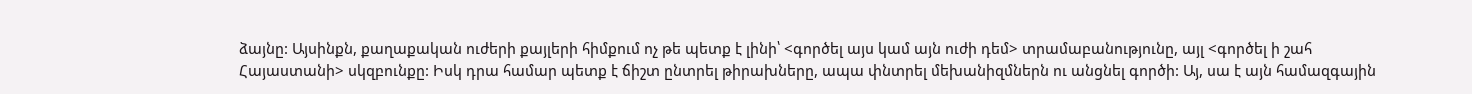ձայնը: Այսինքն, քաղաքական ուժերի քայլերի հիմքում ոչ թե պետք է լինի՝ <գործել այս կամ այն ուժի դեմ> տրամաբանությունը, այլ <գործել ի շահ Հայաստանի> սկզբունքը: Իսկ դրա համար պետք է ճիշտ ընտրել թիրախները, ապա փնտրել մեխանիզմներն ու անցնել գործի: Այ, սա է այն համազգային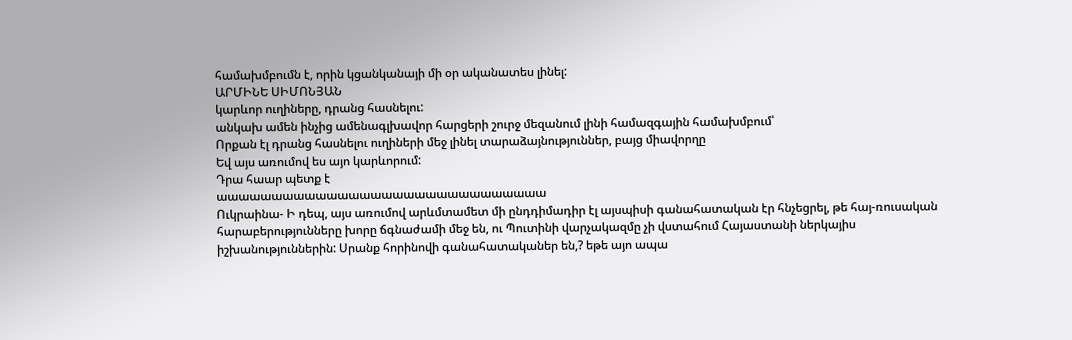համախմբումն է, որին կցանկանայի մի օր ականատես լինել:
ԱՐՄԻՆԵ ՍԻՄՈՆՅԱՆ
կարևոր ուղիները, դրանց հասնելու:
անկախ ամեն ինչից ամենագլխավոր հարցերի շուրջ մեզանում լինի համազգային համախմբում՝
Որքան էլ դրանց հասնելու ուղիների մեջ լինել տարաձայնություններ, բայց միավորղը
Եվ այս առումով ես այո կարևորում:
Դրա հաար պետք է
աաաաաաաաաաաաաաաաաաաաաաաաաաաաաա
Ուկրաինա- Ի դեպ, այս առումով արևմտամետ մի ընդդիմադիր էլ այսպիսի գանահատական էր հնչեցրել, թե հայ-ռուսական հարաբերությունները խորը ճգնաժամի մեջ են, ու Պուտինի վարչակազմը չի վստահում Հայաստանի ներկայիս իշխանություններին: Սրանք հորինովի գանահատականեր են,? եթե այո ապա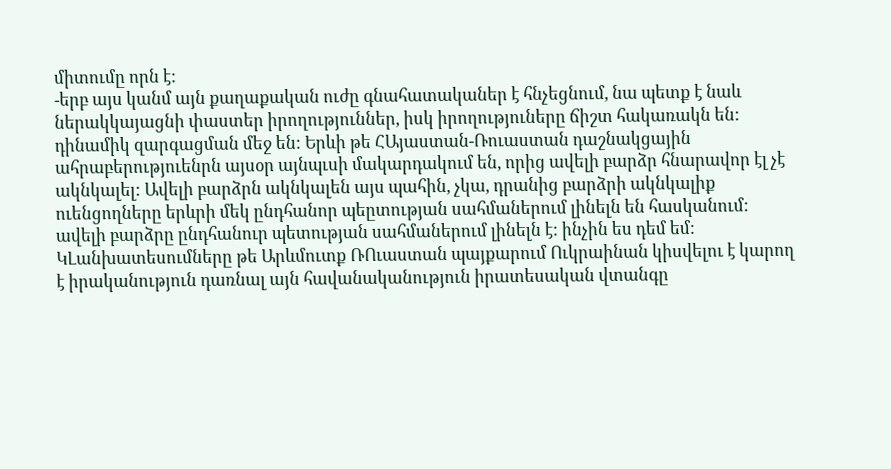միտումը որն է:
-երբ այս կանմ այն քաղաքական ուժը գնահատականեր է հնչեցնում, նա պետք է նաև ներակկայացնի փաստեր իրողություններ, իսկ իրողություները ճիշտ հակառակն են: դինամիկ զարգացման մեջ են: Երևի թե ՀԱյաստան-Ռուաստան դաշնակցային ահրաբերություենրն այսօր այնպւսի մակարդակում են, որից ավելի բարձր հնարավոր էլ չէ ակնկալել: Ավելի բարձրն ակնկալեն այս պահին, չկա, դրանից բարձրի ակնկալիք ուենցողները երևրի մեկ ընդհանոր պեըտության սահմաներում լինելն են հասկանում: ավելի բարձրը ընդհանուր պետության սահմաներում լինելն է: ինչին ես դեմ եմ:
ԿԼանխատեսումները թե Արևմուտք ՌՈւաստան պայքարում Ուկրաինան կիսվելու է կարող է իրականություն դառնալ այն հավանականություն իրատեսական վտանգը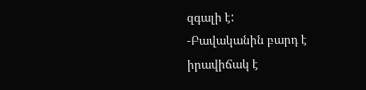զգալի է:
-Բավականին բարդ է իրավիճակ է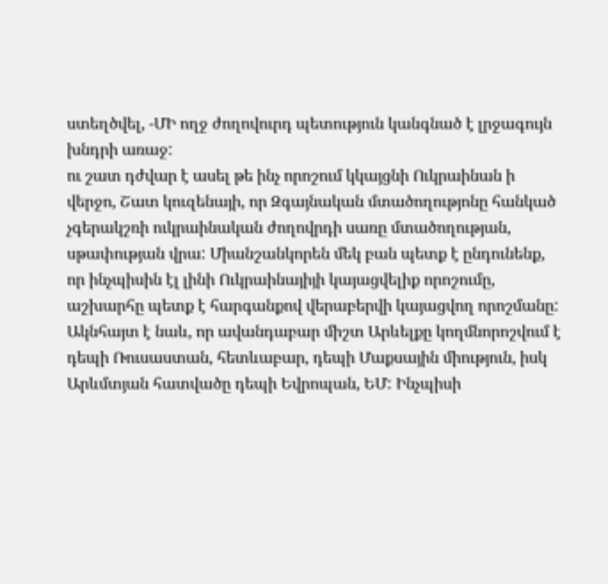ստեղծվել, -ՄԻ ողջ ժողովուրդ պետություն կանգնած է լրջագույն խնդրի առաջ:
ու շատ դժվար է ասել թե ինչ որոշում կկայցնի Ուկրաինան ի վերջո, Շատ կուզենայի, որ Զգայնական մտածողությոնը հանկած չգերակշռի ուկրաինական ժողովրդի սառը մտածողության, սթափության վրա: Միանշանկորեն մեկ բան պետք է ընդունենք, որ ինչպիսին էլ լինի Ուկրաինայիյի կայացվելիք որոշումը, աշխարհը պետք է հարգանքով վերաբերվի կայացվող որոշմանը: Ակնհայտ է նաև, որ ավանդաբար միշտ Արևելքը կողմնորոշվում է դեպի Ռուսաստան, հետևաբար, դեպի Մաքսային միություն, իսկ Արևմտյան հատվածը դեպի Եվրոպան, ԵՄ: Ինչպիսի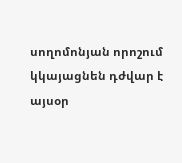սողոմոնյան որոշում կկայացնեն դժվար է այսօր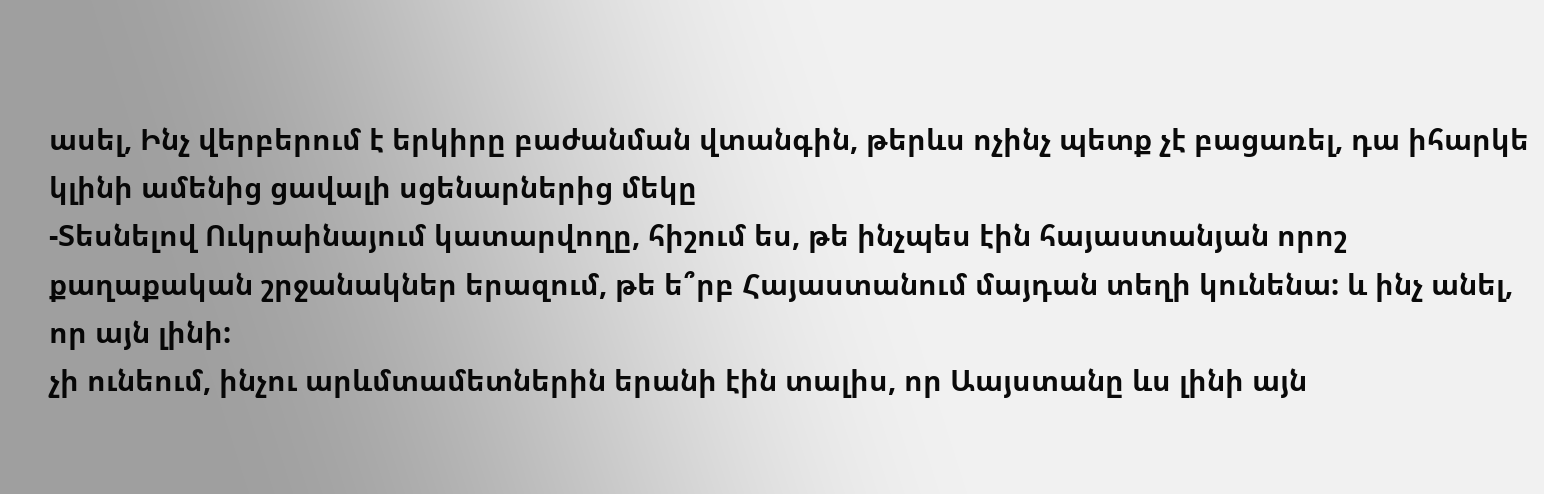ասել, Ինչ վերբերում է երկիրը բաժանման վտանգին, թերևս ոչինչ պետք չէ բացառել, դա իհարկե կլինի ամենից ցավալի սցենարներից մեկը
-Տեսնելով Ուկրաինայում կատարվողը, հիշում ես, թե ինչպես էին հայաստանյան որոշ քաղաքական շրջանակներ երազում, թե ե՞րբ Հայաստանում մայդան տեղի կունենա: և ինչ անել, որ այն լինի:
չի ունեում, ինչու արևմտամետներին երանի էին տալիս, որ Աայստանը ևս լինի այն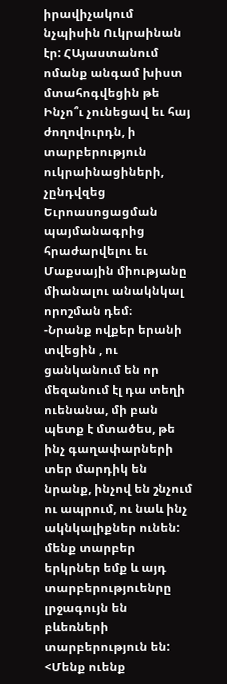իրավիչակում նչպիսին Ուկրաինան էր: ՀԱյաստանում ոմանք անգամ խիստ մտահոգվեցին թե Ինչո՞ւ չունեցավ եւ հայ ժողովուրդն, ի տարբերություն ուկրաինացիների, չընդվզեց Եւրոասոցացման պայմանագրից հրաժարվելու եւ Մաքսային միությանը միանալու անակնկալ որոշման դեմ։
-Նրանք ովքեր երանի տվեցին , ու ցանկանում են որ մեզանում էլ դա տեղի ուենանա, մի բան պետք է մտածես, թե ինչ գաղափարների տեր մարդիկ են նրանք, ինչով են շնչում ու ապրում, ու նաև ինչ ակնկալիքներ ունեն: մենք տարբեր երկրներ եմք և այդ տարբերություենրը լրջագույն են բևեռների տարբերություն են: <Մենք ուենք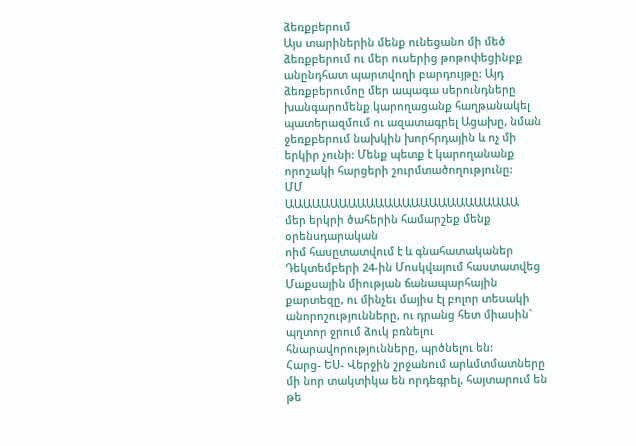ձեռքբերում
Այս տարիներին մենք ունեցանո մի մեծ ձեռքբերում ու մեր ուսերից թոթոփեցինբք անընդհատ պարտվողի բարդույթը: Այդ ձեռքբերումոը մեր ապագա սերունդները խանգարոմենք կարողացանք հաղթանակել պատերազմում ու ազատագրել Ացախը, նման ջեռքբերում նախկին խորհրդային և ոչ մի երկիր չունի: Մենք պետք է կարողանանք որոշակի հարցերի շուրմտածողությունը:
ՄՄ
ԱԱԱԱԱԱԱԱԱԱԱԱԱԱԱԱԱԱԱԱԱԱԱԱԱԱ
մեր երկրի ծահերին համարշեք մենք օրենսդարական
ոիմ հասըտատվում է և գնահատականեր
Դեկտեմբերի 24-ին Մոսկվայում հաստատվեց Մաքսային միության ճանապարհային քարտեզը, ու մինչեւ մայիս էլ բոլոր տեսակի անորոշությունները, ու դրանց հետ միասին` պղտոր ջրում ձուկ բռնելու հնարավորությունները, պրծնելու են:
Հարց- ԵՍ- Վերջին շրջանում արևմտմատները մի նոր տակտիկա են որդեգրել, հայտարում են թե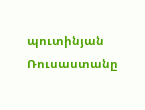պուտինյան Ռուսաստանը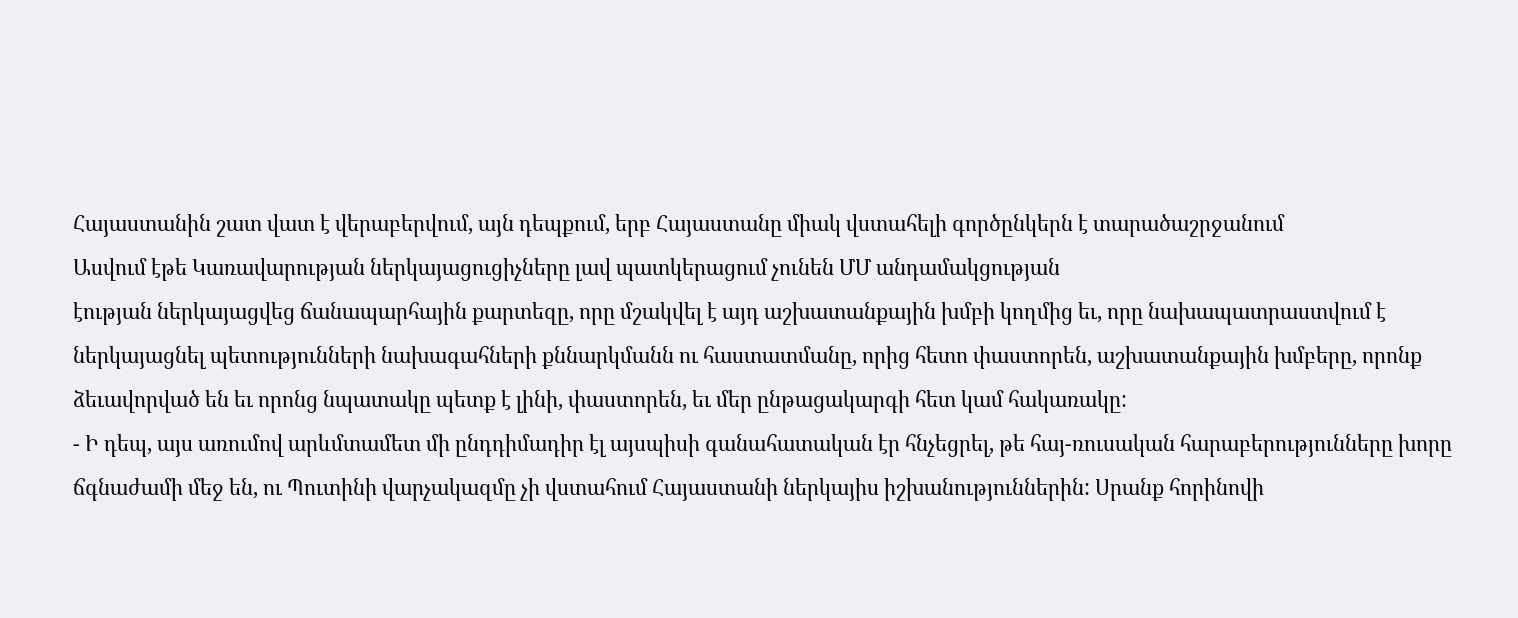Հայաստանին շատ վատ է վերաբերվում, այն դեպքում, երբ Հայաստանը միակ վստահելի գործընկերն է տարածաշրջանում
Ասվում էթե Կառավարության ներկայացուցիչները լավ պատկերացում չունեն ՄՄ անդամակցության
էության ներկայացվեց ճանապարհային քարտեզը, որը մշակվել է այդ աշխատանքային խմբի կողմից եւ, որը նախապատրաստվում է ներկայացնել պետությունների նախագահների քննարկմանն ու հաստատմանը, որից հետո փաստորեն, աշխատանքային խմբերը, որոնք ձեւավորված են եւ որոնց նպատակը պետք է լինի, փաստորեն, եւ մեր ընթացակարգի հետ կամ հակառակը:
- Ի դեպ, այս առումով արևմտամետ մի ընդդիմադիր էլ այսպիսի գանահատական էր հնչեցրել, թե հայ-ռուսական հարաբերությունները խորը ճգնաժամի մեջ են, ու Պուտինի վարչակազմը չի վստահում Հայաստանի ներկայիս իշխանություններին: Սրանք հորինովի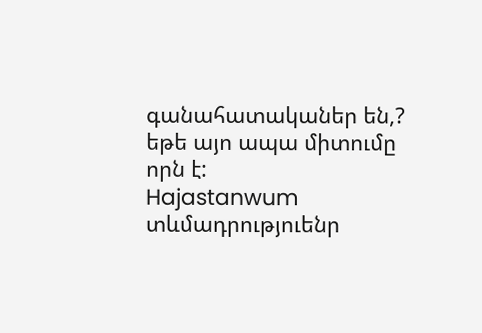գանահատականեր են,? եթե այո ապա միտումը որն է:
Hajastanwum տևմադրություենր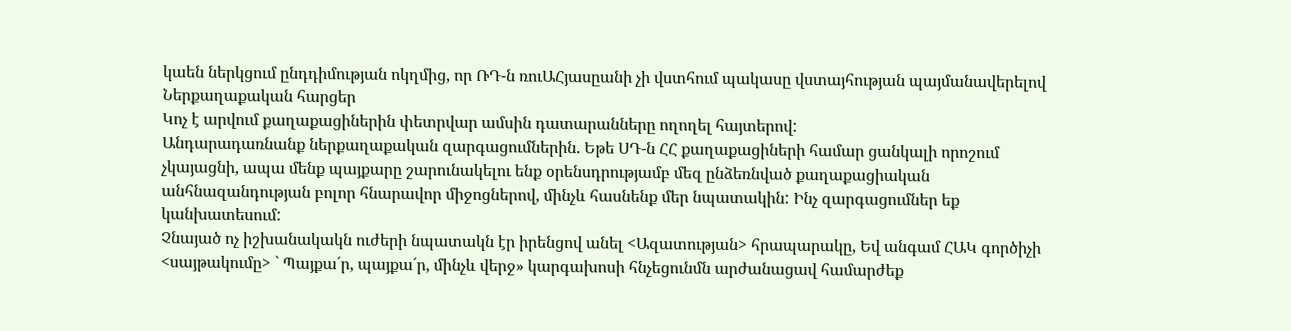կաեն ներկցում ընդդիմության ոկղմից, որ ՌԴ-ն ռուԱՀյասըանի չի վստհում պակասը վստայհության պայմանավերելով
Ներքաղաքական հարցեր
Կոչ է արվում քաղաքացիներին փետրվար ամսին դատարանները ողողել հայտերով:
Անդարադառնանք ներքաղաքական զարգացումներին. Եթե ՍԴ-ն ՀՀ քաղաքացիների համար ցանկալի որոշում չկայացնի, ապա մենք պայքարը շարունակելու ենք օրենսդրությամբ մեզ ընձեռնված քաղաքացիական անհնազանդության բոլոր հնարավոր միջոցներով, մինչև հասնենք մեր նպատակին: Ինչ զարգացումներ եք կանխատեսում:
Չնայած ոչ իշխանակակն ուժերի նպատակն էր իրենցով անել <Ազատության> հրապարակը, Եվ անգամ ՀԱԿ գործիչի <սայթակումը> ` Պայքա´ր, պայքա´ր, մինչև վերջ» կարգախոսի հնչեցունմն արժանացավ համարժեք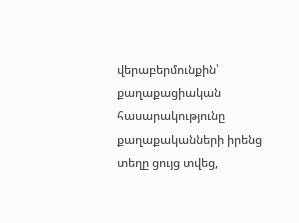վերաբերմունքին՝ քաղաքացիական հասարակությունը քաղաքականների իրենց տեղը ցույց տվեց,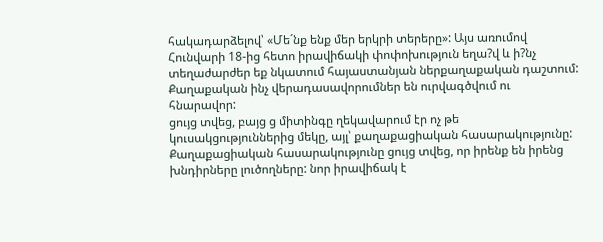հակադարձելով՝ «Մե´նք ենք մեր երկրի տերերը»: Այս առումով Հունվարի 18-ից հետո իրավիճակի փոփոխություն եղա?վ և ի?նչ տեղաժարժեր եք նկատում հայաստանյան ներքաղաքական դաշտում: Քաղաքական ինչ վերադասավորումներ են ուրվագծվում ու հնարավոր:
ցույց տվեց, բայց ց միտինգը ղեկավարում էր ոչ թե կուսակցություններից մեկը, այլ՝ քաղաքացիական հասարակությունը: Քաղաքացիական հասարակությունը ցույց տվեց, որ իրենք են իրենց խնդիրները լուծողները: նոր իրավիճակ է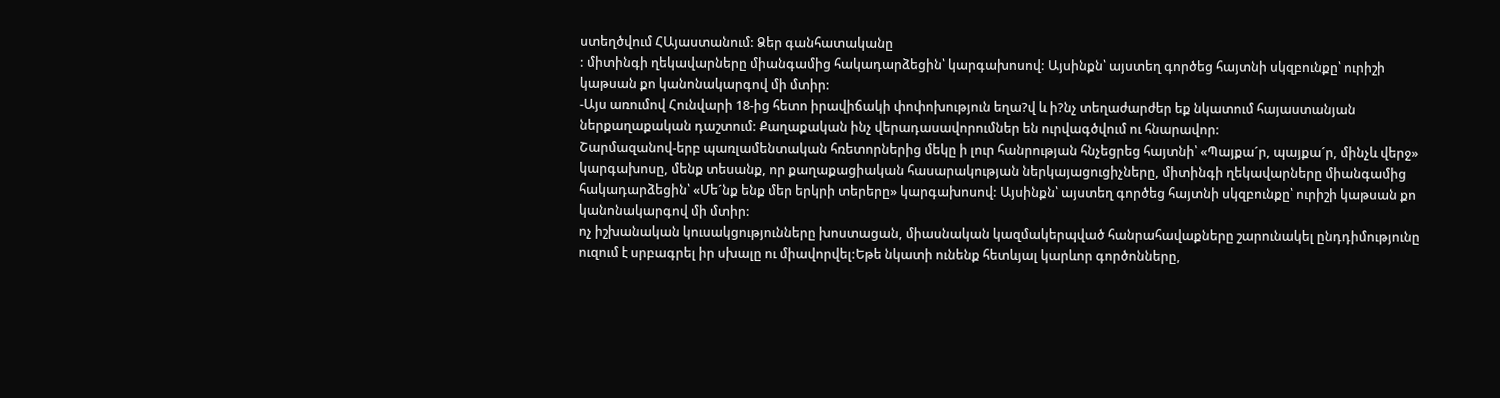ստեղծվում ՀԱյաստանում: Ձեր գանհատականը
: միտինգի ղեկավարները միանգամից հակադարձեցին՝ կարգախոսով: Այսինքն՝ այստեղ գործեց հայտնի սկզբունքը՝ ուրիշի կաթսան քո կանոնակարգով մի մտիր:
-Այս առումով Հունվարի 18-ից հետո իրավիճակի փոփոխություն եղա?վ և ի?նչ տեղաժարժեր եք նկատում հայաստանյան ներքաղաքական դաշտում: Քաղաքական ինչ վերադասավորումներ են ուրվագծվում ու հնարավոր:
Շարմազանով-երբ պառլամենտական հռետորներից մեկը ի լուր հանրության հնչեցրեց հայտնի՝ «Պայքա´ր, պայքա´ր, մինչև վերջ» կարգախոսը, մենք տեսանք, որ քաղաքացիական հասարակության ներկայացուցիչները, միտինգի ղեկավարները միանգամից հակադարձեցին՝ «Մե´նք ենք մեր երկրի տերերը» կարգախոսով: Այսինքն՝ այստեղ գործեց հայտնի սկզբունքը՝ ուրիշի կաթսան քո կանոնակարգով մի մտիր:
ոչ իշխանական կուսակցությունները խոստացան, միասնական կազմակերպված հանրահավաքները շարունակել ընդդիմությունը ուզում է սրբագրել իր սխալը ու միավորվել:Եթե նկատի ունենք հետևյալ կարևոր գործոնները,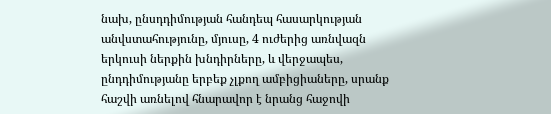նախ, ընսդդիմության հանդեպ հասարկության անվստահությունը, մյուսը, 4 ուժերից առնվազն երկուսի ներքին խնդիրները, և վերջապես, ընդդիմությանը երբեք չլքող ամբիցիաները, սրանք հաշվի առնելով հնարավոր է նրանց հաջովի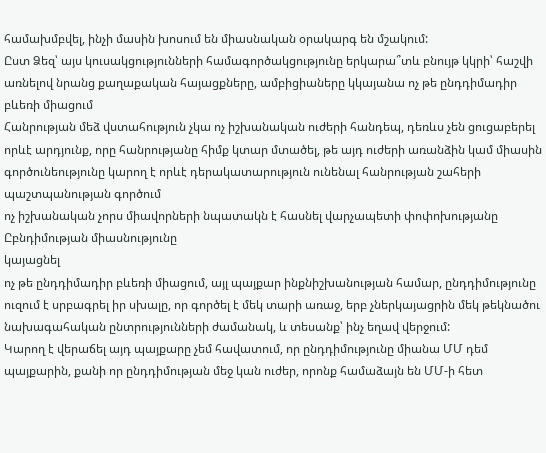համախմբվել, ինչի մասին խոսում են միասնական օրակարգ են մշակում:
Ըստ Ձեզ՝ այս կուսակցությունների համագործակցությունը երկարա՞տև բնույթ կկրի՝ հաշվի առնելով նրանց քաղաքական հայացքները, ամբիցիաները կկայանա ոչ թե ընդդիմադիր բևեռի միացում
Հանրության մեձ վստահություն չկա ոչ իշխանական ուժերի հանդեպ, դեռևս չեն ցուցաբերել որևէ արդյունք, որը հանրությանը հիմք կտար մտածել, թե այդ ուժերի առանձին կամ միասին գործունեությունը կարող է որևէ դերակատարություն ունենալ հանրության շահերի պաշտպանության գործում
ոչ իշխանական չորս միավորների նպատակն է հասնել վարչապետի փոփոխությանը
Ըբնդիմության միասնությունը
կայացնել
ոչ թե ընդդիմադիր բևեռի միացում, այլ պայքար ինքնիշխանության համար, ընդդիմությունը ուզում է սրբագրել իր սխալը, որ գործել է մեկ տարի առաջ, երբ չներկայացրին մեկ թեկնածու նախագահական ընտրությունների ժամանակ, և տեսանք՝ ինչ եղավ վերջում:
Կարող է վերաճել այդ պայքարը չեմ հավատում, որ ընդդիմությունը միանա ՄՄ դեմ պայքարին, քանի որ ընդդիմության մեջ կան ուժեր, որոնք համաձայն են ՄՄ-ի հետ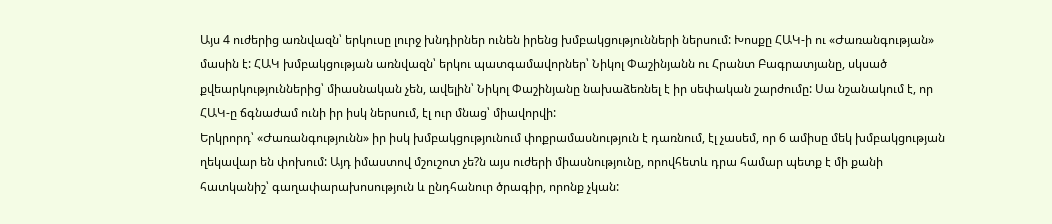Այս 4 ուժերից առնվազն՝ երկուսը լուրջ խնդիրներ ունեն իրենց խմբակցությունների ներսում: Խոսքը ՀԱԿ-ի ու «Ժառանգության» մասին է: ՀԱԿ խմբակցության առնվազն՝ երկու պատգամավորներ՝ Նիկոլ Փաշինյանն ու Հրանտ Բագրատյանը, սկսած քվեարկություններից՝ միասնական չեն, ավելին՝ Նիկոլ Փաշինյանը նախաձեռնել է իր սեփական շարժումը: Սա նշանակում է, որ ՀԱԿ-ը ճգնաժամ ունի իր իսկ ներսում, էլ ուր մնաց՝ միավորվի:
Երկրորդ՝ «Ժառանգությունն» իր իսկ խմբակցությունում փոքրամասնություն է դառնում, էլ չասեմ, որ 6 ամիսը մեկ խմբակցության ղեկավար են փոխում: Այդ իմաստով մշուշոտ չե?ն այս ուժերի միասնությունը, որովհետև դրա համար պետք է մի քանի հատկանիշ՝ գաղափարախոսություն և ընդհանուր ծրագիր, որոնք չկան: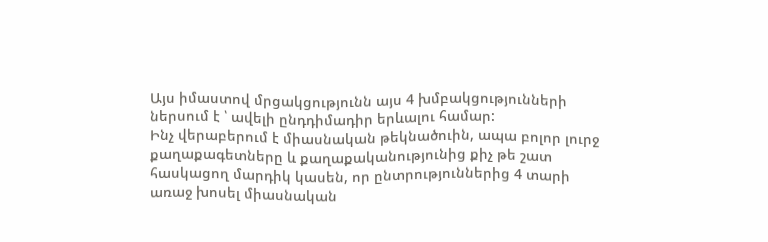Այս իմաստով մրցակցությունն այս 4 խմբակցությունների ներսում է ՝ ավելի ընդդիմադիր երևալու համար:
Ինչ վերաբերում է միասնական թեկնածուին, ապա բոլոր լուրջ քաղաքագետները և քաղաքականությունից քիչ թե շատ հասկացող մարդիկ կասեն, որ ընտրություններից 4 տարի առաջ խոսել միասնական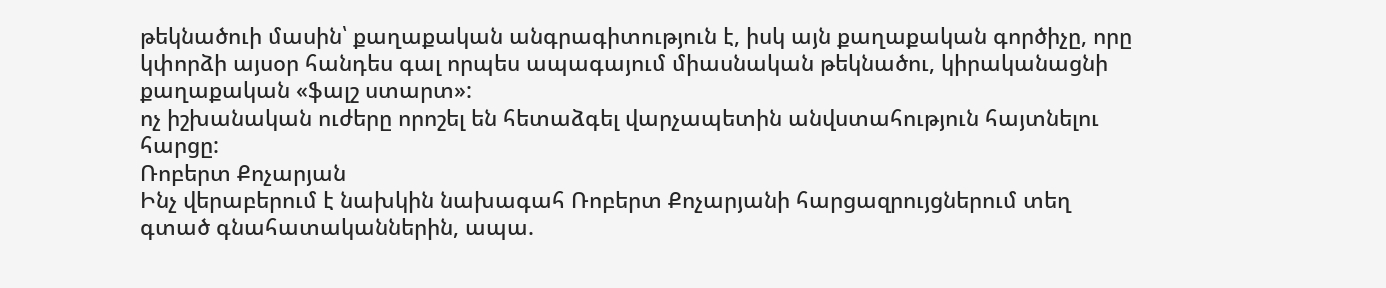թեկնածուի մասին՝ քաղաքական անգրագիտություն է, իսկ այն քաղաքական գործիչը, որը կփորձի այսօր հանդես գալ որպես ապագայում միասնական թեկնածու, կիրականացնի քաղաքական «ֆալշ ստարտ»:
ոչ իշխանական ուժերը որոշել են հետաձգել վարչապետին անվստահություն հայտնելու հարցը:
Ռոբերտ Քոչարյան
Ինչ վերաբերում է նախկին նախագահ Ռոբերտ Քոչարյանի հարցազրույցներում տեղ գտած գնահատականներին, ապա.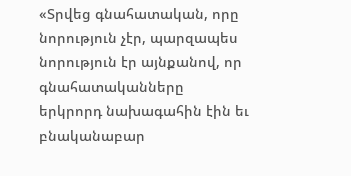«Տրվեց գնահատական, որը նորություն չէր, պարզապես նորություն էր այնքանով, որ գնահատականները երկրորդ նախագահին էին եւ բնականաբար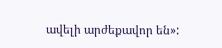ավելի արժեքավոր են»: